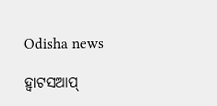Odisha news

ହ୍ୱାଟସଆପ୍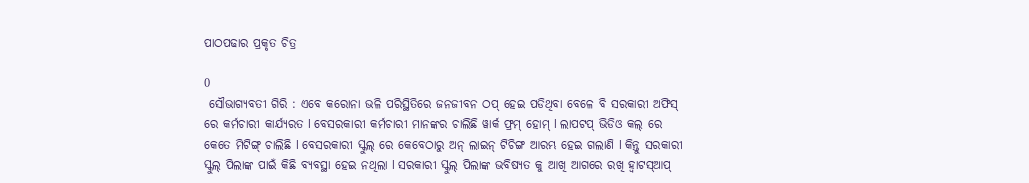ପାଠପଢାର ପ୍ରକୃତ ଚିତ୍ର

0
 ସୌଭାଗ୍ୟବତୀ ଗିରି : ଏବେ କରୋନା ଭଳି ପରିସ୍ଥିତିରେ ଜନଜୀବନ ଠପ୍ ହେଇ ପଡିଥିବା ବେଳେ ବି ସରକାରୀ ଅଫିସ୍ ରେ କର୍ମଚାରୀ କାର୍ଯ୍ୟରତ l ବେସରକାରୀ କର୍ମଚାରୀ ମାନଙ୍କର ଚାଲିଛି ୱାର୍କ ଫ୍ରମ୍ ହୋମ୍ l ଲାପଟପ୍ ଭିଡିଓ କଲ୍ ରେ କେତେ ମିଟିଙ୍ଗ୍ ଚାଲିଛି l ବେସରକାରୀ ସ୍କୁଲ୍ ରେ କେବେଠାରୁ ଅନ୍ ଲାଇନ୍ ଟିଚିଙ୍ଗ ଆରମ୍ଭ ହେଇ ଗଲାଣି l କିନ୍ତୁ ସରକାରୀ ସ୍କୁଲ୍ ପିଲାଙ୍କ ପାଇଁ କିଛି ବ୍ୟବସ୍ଥା ହେଇ ନଥିଲା l ସରକାରୀ ସ୍କୁଲ୍ ପିଲାଙ୍କ ଭବିଷ୍ୟତ କୁ ଆଖି ଆଗରେ ରଖି ହ୍ୱାଟସ୍ଆପ୍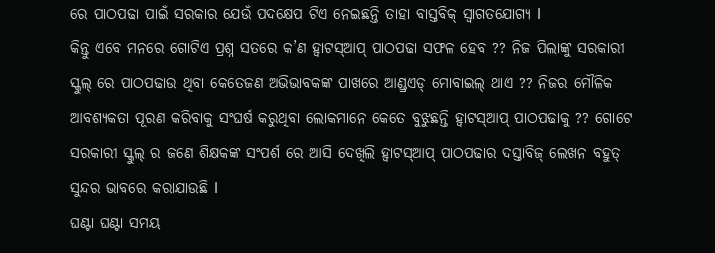ରେ ପାଠପଢା ପାଇଁ ସରକାର ଯେଉଁ ପଦକ୍ଷେପ ଟିଏ ନେଇଛନ୍ତି ତାହା ବାସ୍ତବିକ୍ ସ୍ୱାଗତଯୋଗ୍ୟ l
କିନ୍ତୁ ଏବେ ମନରେ ଗୋଟିଏ ପ୍ରଶ୍ନ ସତରେ କ’ଣ ହ୍ୱାଟସ୍ଆପ୍ ପାଠପଢା ସଫଳ ହେବ ?? ନିଜ ପିଲାଙ୍କୁ ସରକାରୀ ସ୍କୁଲ୍ ରେ ପାଠପଢାଉ ଥିବା କେତେଜଣ ଅଭିଭାବକଙ୍କ ପାଖରେ ଆଣ୍ଡ୍ରଏଡ୍ ମୋବାଇଲ୍ ଥାଏ ?? ନିଜର ମୌଳିକ ଆବଶ୍ୟକତା ପୂରଣ କରିବାକୁ ସଂଘର୍ଷ କରୁଥିବା ଲୋକମାନେ କେତେ ବୁଝୁଛନ୍ତି ହ୍ୱାଟସ୍ଆପ୍ ପାଠପଢାକୁ ?? ଗୋଟେ ସରକାରୀ ସ୍କୁଲ୍ ର ଜଣେ ଶିକ୍ଷକଙ୍କ ସଂପର୍ଶ ରେ ଆସି ଦେଖିଲି ହ୍ୱାଟସ୍ଆପ୍ ପାଠପଢାର ଦସ୍ତାବିଜ୍ ଲେଖନ ବହୁତ୍ ସୁନ୍ଦର ଭାବରେ କରାଯାଉଛି l
ଘଣ୍ଟା ଘଣ୍ଟା ସମୟ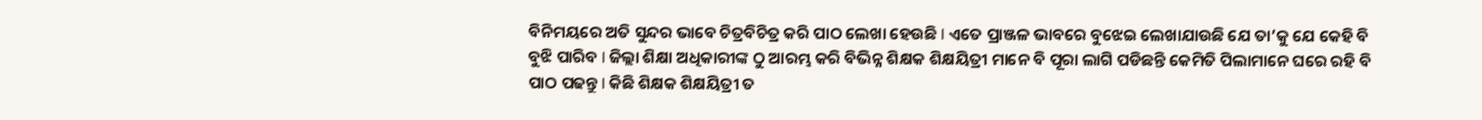ବିନିମୟରେ ଅତି ସୁନ୍ଦର ଭାବେ ଚିତ୍ରବିଚିତ୍ର କରି ପାଠ ଲେଖା ହେଉଛି l ଏତେ ପ୍ରାଞ୍ଜଳ ଭାବରେ ବୁଝେଇ ଲେଖାଯାଉଛି ଯେ ତା’କୁ ଯେ କେହି ବି ବୁଝି ପାରିବ l ଜିଲ୍ଲା ଶିକ୍ଷା ଅଧିକାରୀଙ୍କ ଠୁ ଆରମ୍ଭ କରି ବିଭିନ୍ନ ଶିକ୍ଷକ ଶିକ୍ଷୟିତ୍ରୀ ମାନେ ବି ପୂରା ଲାଗି ପଡିଛନ୍ତି କେମିତି ପିଲାମାନେ ଘରେ ରହି ବି ପାଠ ପଢନ୍ତୁ l କିଛି ଶିକ୍ଷକ ଶିକ୍ଷୟିତ୍ରୀ ତ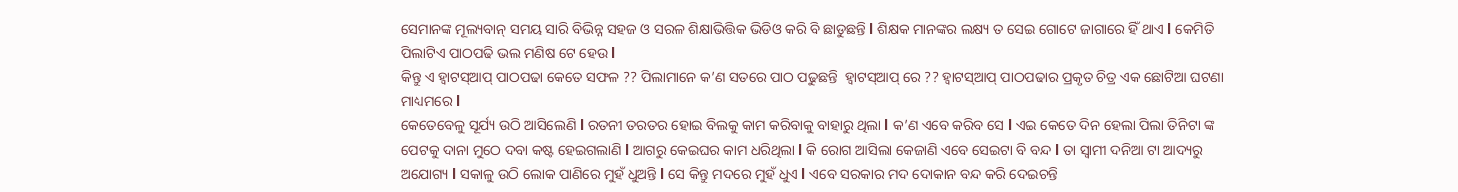ସେମାନଙ୍କ ମୂଲ୍ୟବାନ୍ ସମୟ ସାରି ବିଭିନ୍ନ ସହଜ ଓ ସରଳ ଶିକ୍ଷାଭିତ୍ତିକ ଭିଡିଓ କରି ବି ଛାଡୁଛନ୍ତି l ଶିକ୍ଷକ ମାନଙ୍କର ଲକ୍ଷ୍ୟ ତ ସେଇ ଗୋଟେ ଜାଗାରେ ହିଁ ଥାଏ l କେମିତି ପିଲାଟିଏ ପାଠପଢି ଭଲ ମଣିଷ ଟେ ହେଉ l
କିନ୍ତୁ ଏ ହ୍ୱାଟସ୍ଆପ୍ ପାଠପଢା କେତେ ସଫଳ ?? ପିଲାମାନେ କ’ଣ ସତରେ ପାଠ ପଢୁଛନ୍ତି  ହ୍ୱାଟସ୍ଆପ୍ ରେ ?? ହ୍ୱାଟସ୍ଆପ୍ ପାଠପଢାର ପ୍ରକୃତ ଚିତ୍ର ଏକ ଛୋଟିଆ ଘଟଣା ମାଧ୍ୟମରେ l
କେତେବେଳୁ ସୂର୍ଯ୍ୟ ଉଠି ଆସିଲେଣି l ରତନୀ ତରତର ହୋଇ ବିଲକୁ କାମ କରିବାକୁ ବାହାରୁ ଥିଲା l କ’ଣ ଏବେ କରିବ ସେ l ଏଇ କେତେ ଦିନ ହେଲା ପିଲା ତିନିଟା ଙ୍କ ପେଟକୁ ଦାନା ମୁଠେ ଦବା କଷ୍ଟ ହେଇଗଲାଣି l ଆଗରୁ କେଇଘର କାମ ଧରିଥିଲା l କି ରୋଗ ଆସିଲା କେଜାଣି ଏବେ ସେଇଟା ବି ବନ୍ଦ l ତା ସ୍ୱାମୀ ଦନିଆ ଟା ଆଦ୍ୟରୁ ଅଯୋଗ୍ୟ l ସକାଳୁ ଉଠି ଲୋକ ପାଣିରେ ମୁହଁ ଧୁଅନ୍ତି l ସେ କିନ୍ତୁ ମଦରେ ମୁହଁ ଧୁଏ l ଏବେ ସରକାର ମଦ ଦୋକାନ ବନ୍ଦ କରି ଦେଇଚନ୍ତି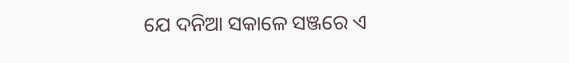ଯେ ଦନିଆ ସକାଳେ ସଞ୍ଜରେ ଏ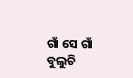ଗାଁ ସେ ଗାଁ ବୁଲୁଚି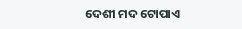ଦେଶୀ ମଦ ଟୋପାଏ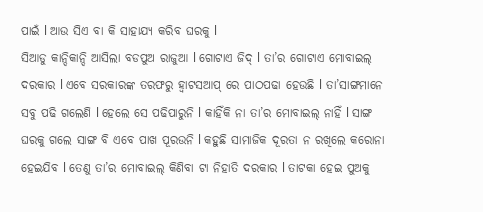ପାଇଁ l ଆଉ ସିଏ ବା କି ସାହାଯ୍ୟ କରିବ ଘରକୁ l
ସିଆଡୁ କାନ୍ଦିକାନ୍ଦି ଆସିଲା ବଡପୁଅ ରାଜୁଆ l ଗୋଟାଏ ଜିଦ୍ l ତା’ର ଗୋଟାଏ ମୋବାଇଲ୍ ଦରକାର l ଏବେ ସରକାରଙ୍କ ତରଫରୁ ହ୍ୱାଟସଆପ୍ ରେ ପାଠପଢା ହେଉଛି l ତା’ସାଙ୍ଗମାନେ ସବୁ ପଢି ଗଲେଣି l ହେଲେ ସେ ପଢିପାରୁନି l କାହିଁକି ନା ତା’ର ମୋବାଇଲ୍ ନାହିଁ l ସାଙ୍ଗ ଘରକୁ ଗଲେ ସାଙ୍ଗ ବି ଏବେ ପାଖ ପୂରଉନି l କହୁଛି ସାମାଜିକ ଦୂରତା ନ ରଖିଲେ କରୋନା ହେଇଯିବ l ତେଣୁ ତା’ର ମୋବାଇଲ୍ କିଣିବା ଟା ନିହାତି ଦରକାର l ତାଟକା ହେଇ ପୁଅକୁ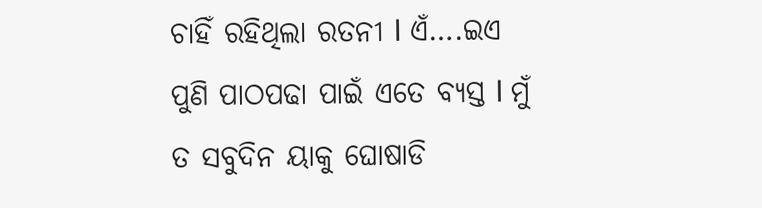ଚାହିଁ ରହିଥିଲା ରତନୀ l ଏଁ….ଇଏ ପୁଣି ପାଠପଢା ପାଇଁ ଏତେ ବ୍ୟସ୍ତ l ମୁଁ ତ ସବୁଦିନ ୟାକୁ ଘୋଷାଡି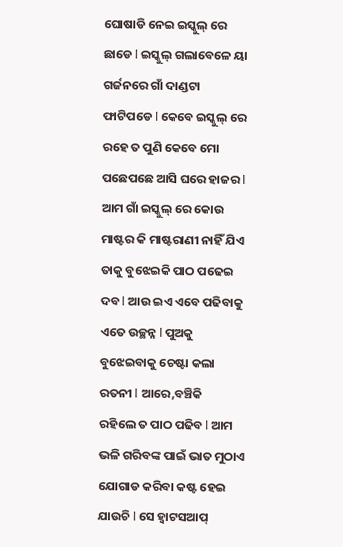ଘୋଷାଡି ନେଇ ଇସ୍କୁଲ୍ ରେ ଛାଡେ l ଇସ୍କୁଲ୍ ଗଲାବେଳେ ୟା ଗର୍ଜନରେ ଗାଁ ଦାଣ୍ଡଟା ଫାଟିପଡେ l କେବେ ଇସ୍କୁଲ୍ ରେ ରହେ ତ ପୁଣି କେବେ ମୋ ପଛେପଛେ ଆସି ଘରେ ହାଜର l
ଆମ ଗାଁ ଇସ୍କୁଲ୍ ରେ କୋଉ ମାଷ୍ଟର କି ମାଷ୍ଟରାଣୀ ନାହିଁ ଯିଏ ତାକୁ ବୁଝେଇକି ପାଠ ପଢେଇ ଦବ l ଆଉ ଇଏ ଏବେ ପଢିବାକୁ ଏତେ ଉଚ୍ଛନ୍ନ l ପୁଅକୁ ବୁଝେଇବାକୁ ଚେଷ୍ଟା କଲା ରତନୀ l ଆରେ,ବଞ୍ଚିକି   ରହିଲେ ତ ପାଠ ପଢିବ l ଆମ ଭଳି ଗରିବଙ୍କ ପାଇଁ ଭାତ ମୁଠାଏ ଯୋଗାଡ କରିବା କଷ୍ଟ ହେଇ ଯାଉଚି l ସେ ହ୍ୱାଟସଆପ୍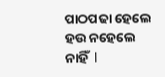ପାଠପଢା ହେଲେ ହଉ ନହେଲେ ନାହିଁ  l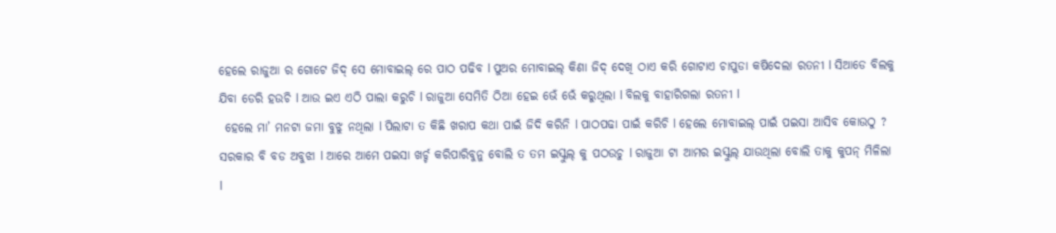ହେଲେ ରାଜୁଆ ର ଗୋଟେ ଜିଦ୍ ସେ ମୋବାଇଲ୍ ରେ ପାଠ ପଢିବ l ପୁଅର ମୋବାଇଲ୍ କିଣା ଜିଦ୍ ଦେଖି ଠାଏ କରି ଗୋଟାଏ ଚାପୁଡା କଷିଦେଲା ରତନୀ l ସିଆଡେ ବିଲକୁ ଯିବା ଡେରି ହଉଚି l ଆଉ ଇଏ ଏଠି ପାଲା କରୁଚି l ରାଜୁଆ ସେମିତି ଠିଆ ହେଇ ଭେଁ ଭେଁ କରୁଥିଲା l ବିଲକୁ ବାହାରିଗଲା ରତନୀ l
 ହେଲେ ମା’ ମନଟା ଜମା ବୁଝୁ ନଥିଲା l ପିଲାଟା ତ କିଛି ଖରାପ କଥା ପାଇଁ ଜିଦି କରିନି l ପାଠପଢା ପାଇଁ କରିଚି l ହେଲେ ମୋବାଇଲ୍ ପାଇଁ ପଇସା ଆସିବ କୋଉଠୁ ? ସରକାର ବି ବଡ ଅବୁଝା l ଆରେ ଆମେ ପଇସା ଖର୍ଚ୍ଚ କରିପାରିବୁନୁ ବୋଲି ତ ତମ ଇସ୍କୁଲ୍ କୁ ପଠଉଚୁ l ରାଜୁଆ ଟା ଆମର ଇସ୍କୁଲ୍ ଯାଉଥିଲା ବୋଲି ତାକୁ କୁପନ୍ ମିଳିଲା l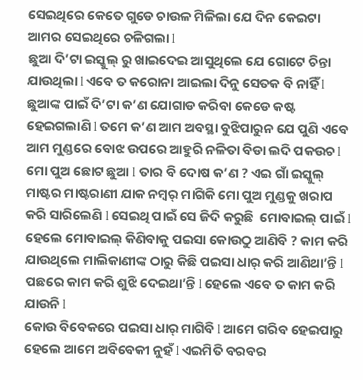ସେଇଥିରେ କେତେ ଗୁଡେ ଚାଉଳ ମିଳିଲା ଯେ ଦିନ କେଇଟା ଆମର ସେଇଥିରେ ଚଳିଗଲା l
ଛୁଆ ଦି’ଟା ଇସ୍କୁଲ୍ ରୁ ଖାଇଦେଇ ଆସୁଥିଲେ ଯେ ଗୋଟେ ଚିନ୍ତା ଯାଉଥିଲା l ଏବେ ତ କରୋନା ଆଇଲା ଦିନୁ ସେତକ ବି ନାହିଁ l ଛୁଆଙ୍କ ପାଇଁ ଦି’ଟା କ’ଣ ଯୋଗାଡ କରିବା କେଡେ କଷ୍ଟ ହେଇଗଲାଣି l ତମେ କ’ଣ ଆମ ଅବସ୍ଥା ବୁଝିପାରୁନ ଯେ ପୁଣି ଏବେ ଆମ ମୁଣ୍ଡରେ ବୋଝ ଉପରେ ଆହୁରି ନଳିତା ବିଡା ଲଦି ପକଉଚ l ମୋ ପୁଅ ଛୋଟ ଛୁଆ l ତାର ବି ଦୋଷ କ’ଣ ? ଏଇ ଗାଁ ଇସ୍କୁଲ୍ ମାଷ୍ଟର ମାଷ୍ଟରାଣୀ ଯାକ ନମ୍ବର୍ ମାଗିକି ମୋ ପୁଅ ମୁଣ୍ଡକୁ ଖରାପ କରି ସାରିଲେଣି l ସେଇଥି ପାଇଁ ସେ ଜିଦି କରୁଛି  ମୋବାଇଲ୍ ପାଇଁ l ହେଲେ ମୋବାଇଲ୍ କିଣିବାକୁ ପଇସା କୋଉଠୁ ଆଣିବି ? କାମ କରି ଯାଉଥିଲେ ମାଲିକାଣୀଙ୍କ ଠାରୁ କିଛି ପଇସା ଧାର୍ କରି ଆଣିଥା’ନ୍ତି l ପଛରେ କାମ କରି ଶୁଝି ଦେଇଥା’ନ୍ତି l ହେଲେ ଏବେ ତ କାମ କରି ଯାଉନି l
କୋଉ ବିବେକରେ ପଇସା ଧାର୍ ମାଗିବି l ଆମେ ଗରିବ ହେଇପାରୁ ହେଲେ ଆମେ ଅବିବେକୀ ନୁହଁ l ଏଇମିତି ବରବର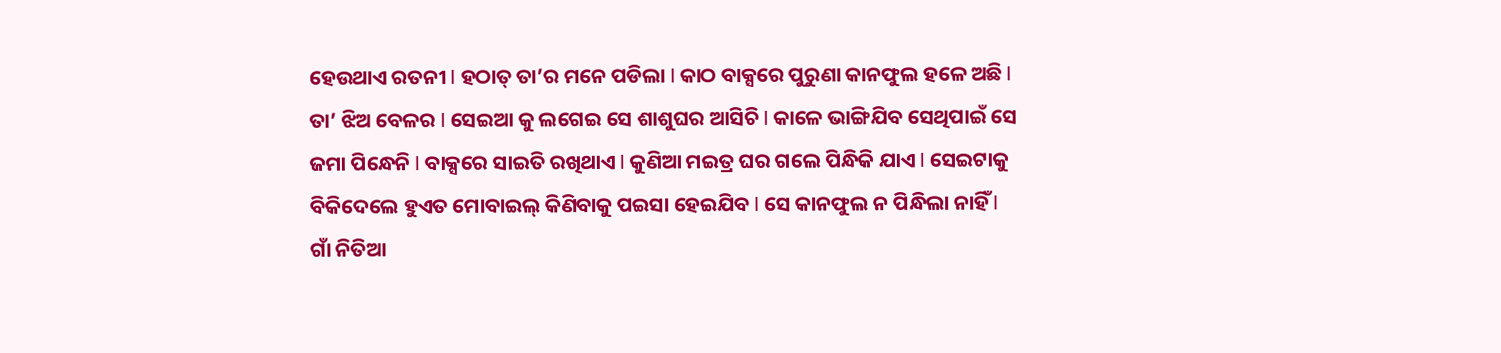ହେଉଥାଏ ରତନୀ l ହଠାତ୍ ତା’ର ମନେ ପଡିଲା l କାଠ ବାକ୍ସରେ ପୁରୁଣା କାନଫୁଲ ହଳେ ଅଛି l ତା’ ଝିଅ ବେଳର l ସେଇଆ କୁ ଲଗେଇ ସେ ଶାଶୁଘର ଆସିଚି l କାଳେ ଭାଙ୍ଗିଯିବ ସେଥିପାଇଁ ସେ ଜମା ପିନ୍ଧେନି l ବାକ୍ସରେ ସାଇତି ରଖିଥାଏ l କୁଣିଆ ମଇତ୍ର ଘର ଗଲେ ପିନ୍ଧିକି ଯାଏ l ସେଇଟାକୁ ବିକିଦେଲେ ହୁଏତ ମୋବାଇଲ୍ କିଣିବାକୁ ପଇସା ହେଇଯିବ l ସେ କାନଫୁଲ ନ ପିନ୍ଧିଲା ନାହିଁ l ଗାଁ ନିତିଆ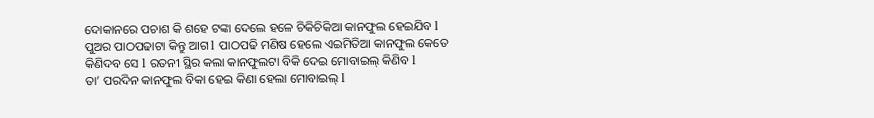ଦୋକାନରେ ପଚାଶ କି ଶହେ ଟଙ୍କା ଦେଲେ ହଳେ ଚିକିଚିକିଆ କାନଫୁଲ ହେଇଯିବ l ପୁଅର ପାଠପଢାଟା କିନ୍ତୁ ଆଗ l ପାଠପଢି ମଣିଷ ହେଲେ ଏଇମିତିଆ କାନଫୁଲ କେତେ କିଣିଦବ ସେ l ରତନୀ ସ୍ଥିର କଲା କାନଫୁଲଟା ବିକି ଦେଇ ମୋବାଇଲ୍ କିଣିବ l
ତା’ ପରଦିନ କାନଫୁଲ ବିକା ହେଇ କିଣା ହେଲା ମୋବାଇଲ୍ l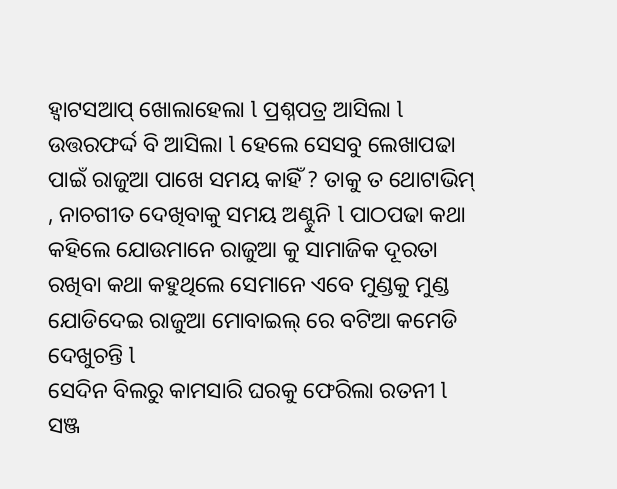ହ୍ୱାଟସଆପ୍ ଖୋଲାହେଲା l ପ୍ରଶ୍ନପତ୍ର ଆସିଲା l ଉତ୍ତରଫର୍ଦ୍ଦ ବି ଆସିଲା l ହେଲେ ସେସବୁ ଲେଖାପଢା ପାଇଁ ରାଜୁଆ ପାଖେ ସମୟ କାହିଁ ? ତାକୁ ତ ଥୋଟାଭିମ୍ , ନାଚଗୀତ ଦେଖିବାକୁ ସମୟ ଅଣ୍ଟୁନି l ପାଠପଢା କଥା କହିଲେ ଯୋଉମାନେ ରାଜୁଆ କୁ ସାମାଜିକ ଦୂରତା ରଖିବା କଥା କହୁଥିଲେ ସେମାନେ ଏବେ ମୁଣ୍ଡକୁ ମୁଣ୍ଡ ଯୋଡିଦେଇ ରାଜୁଆ ମୋବାଇଲ୍ ରେ ବଟିଆ କମେଡି ଦେଖୁଚନ୍ତି l
ସେଦିନ ବିଲରୁ କାମସାରି ଘରକୁ ଫେରିଲା ରତନୀ l ସଞ୍ଜ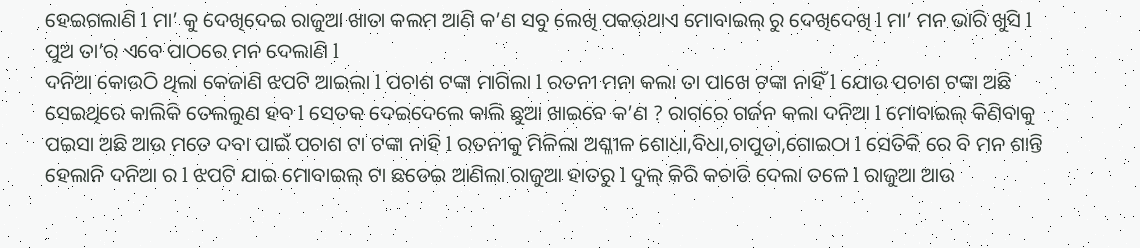ହେଇଗଲାଣି l ମା’ କୁ ଦେଖିଦେଇ ରାଜୁଆ ଖାତା କଲମ ଆଣି କ’ଣ ସବୁ ଲେଖି ପକଉଥାଏ ମୋବାଇଲ୍ ରୁ ଦେଖିଦେଖି l ମା’ ମନ ଭାରି ଖୁସି l ପୁଅ ତା’ର ଏବେ ପାଠରେ ମନ ଦେଲାଣି l
ଦନିଆ କୋଉଠି ଥିଲା କେଜାଣି ଝପଟି ଆଇଲା l ପଚାଶ ଟଙ୍କା ମାଗିଲା l ରତନୀ ମନା କଲା ତା ପାଖେ ଟଙ୍କା ନାହିଁ l ଯୋଉ ପଚାଶ ଟଙ୍କା ଅଛି ସେଇଥିରେ କାଲିକି ତେଲଲୁଣ ହବ l ସେତକ ଦେଇଦେଲେ କାଲି ଛୁଆ ଖାଇବେ କ’ଣ ? ରାଗରେ ଗର୍ଜନ କଲା ଦନିଆ l ମୋବାଇଲ୍ କିଣିବାକୁ ପଇସା ଅଛି ଆଉ ମତେ ଦବା ପାଇଁ ପଚାଶ ଟା ଟଙ୍କା ନାହି l ରତନୀକୁ ମିଳିଲା ଅଶ୍ଳୀଳ ଶୋଧା,ବିଧା,ଚାପୁଡା,ଗୋଇଠା l ସେତିକି ରେ ବି ମନ ଶାନ୍ତି ହେଲାନି ଦନିଆ ର l ଝପଟି ଯାଇ ମୋବାଇଲ୍ ଟା ଛଡେଇ ଆଣିଲା ରାଜୁଆ ହାତରୁ l ଦୁଲ୍ କିରି କଚାଡି ଦେଲା ତଳେ l ରାଜୁଆ ଆଉ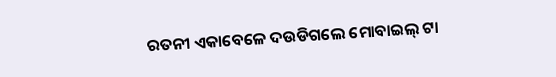ରତନୀ ଏକାବେଳେ ଦଉଡିଗଲେ ମୋବାଇଲ୍ ଟା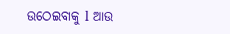ଉଠେଇବାକୁ l ଆଉ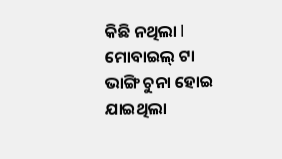କିଛି ନଥିଲା l ମୋବାଇଲ୍ ଟା ଭାଙ୍ଗି ଚୁନା ହୋଇ ଯାଇଥିଲା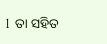l  ତା ସହିତ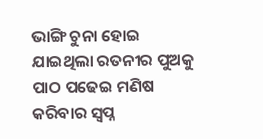ଭାଙ୍ଗି ଚୁନା ହୋଇ ଯାଇଥିଲା ରତନୀର ପୁଅକୁ ପାଠ ପଢେଇ ମଣିଷ କରିବାର ସ୍ୱପ୍ନ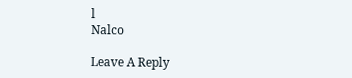l
Nalco

Leave A Reply